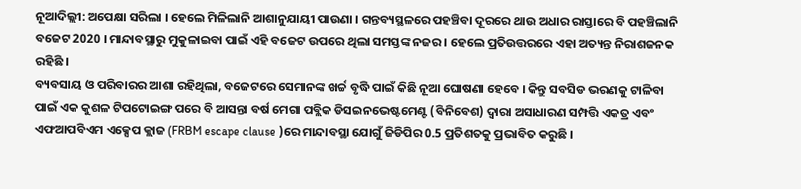ନୂଆଦିଲ୍ଲୀ: ଅପେକ୍ଷା ସରିଲା । ହେଲେ ମିଳିଲାନି ଆଶାନୁଯାୟୀ ପାଉଣା । ଗନ୍ତବ୍ୟସ୍ଥଳରେ ପହଞ୍ଚିବା ଦୂରରେ ଥାଉ ଅଧାର ରାସ୍ତାରେ ବି ପହଞ୍ଚିଲାନି ବଜେଟ 2020 । ମାନ୍ଦାବସ୍ଥାରୁ ମୁକୁଳାଇବା ପାଇଁ ଏହି ବଜେଟ ଉପରେ ଥିଲା ସମସ୍ତଙ୍କ ନଜର । ହେଲେ ପ୍ରତିଉତ୍ତରରେ ଏହା ଅତ୍ୟନ୍ତ ନିରାଶଜନକ ରହିଛି ।
ବ୍ୟବସାୟ ଓ ପରିବାରର ଆଶା ରହିଥିଲା, ବଜେଟରେ ସେମାନଙ୍କ ଖର୍ଚ୍ଚ ବୃଦ୍ଧି ପାଇଁ କିଛି ନୂଆ ଘୋଷଣା ହେବେ । କିନ୍ତୁ ସବସିଡ ଭରଣକୁ ଟାଳିବା ପାଇଁ ଏକ କୁଶଳ ଟିପଟୋଇଙ୍ଗ ପରେ ବି ଆସନ୍ତା ବର୍ଷ ମେଗା ପବ୍ଲିକ ଡିସଇନଭେଷ୍ଟମେଣ୍ଟ (ବିନିବେଶ) ଦ୍ବାରା ଅସାଧାରଣ ସମ୍ପତ୍ତି ଏକତ୍ର ଏବଂ ଏଫଆପବିଏମ ଏକ୍ସେପ କ୍ଲାଜ (FRBM escape clause )ରେ ମାନ୍ଦାବସ୍ଥା ଯୋଗୁଁ ଜିଡିପିର 0.5 ପ୍ରତିଶତକୁ ପ୍ରଭାବିତ କରୁଛି ।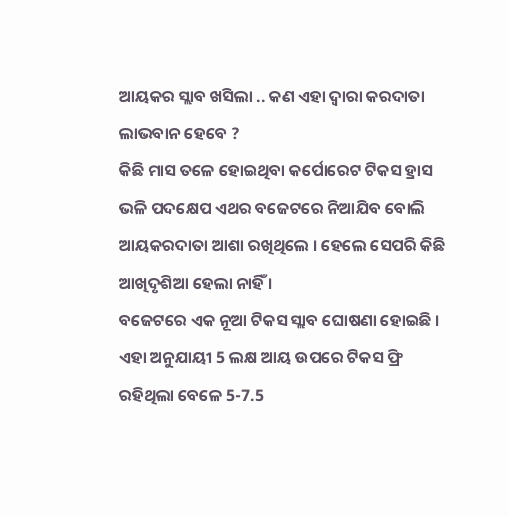ଆୟକର ସ୍ଲାବ ଖସିଲା .. କଣ ଏହା ଦ୍ବାରା କରଦାତା ଲାଭବାନ ହେବେ ?
କିଛି ମାସ ତଳେ ହୋଇଥିବା କର୍ପୋରେଟ ଟିକସ ହ୍ରାସ ଭଳି ପଦକ୍ଷେପ ଏଥର ବଜେଟରେ ନିଆଯିବ ବୋଲି ଆୟକରଦାତା ଆଶା ରଖିଥିଲେ । ହେଲେ ସେପରି କିଛି ଆଖିଦୃଶିଆ ହେଲା ନାହିଁ ।
ବଜେଟରେ ଏକ ନୂଆ ଟିକସ ସ୍ଲାବ ଘୋଷଣା ହୋଇଛି । ଏହା ଅନୁଯାୟୀ 5 ଲକ୍ଷ ଆୟ ଉପରେ ଟିକସ ଫ୍ରି ରହିଥିଲା ବେଳେ 5-7.5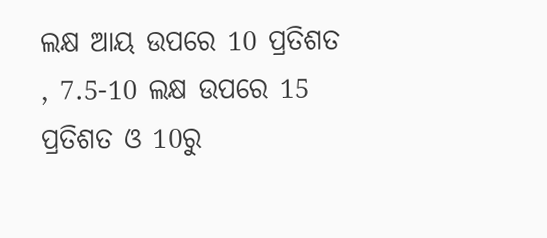ଲକ୍ଷ ଆୟ ଉପରେ 10 ପ୍ରତିଶତ , 7.5-10 ଲକ୍ଷ ଉପରେ 15 ପ୍ରତିଶତ ଓ 10ରୁ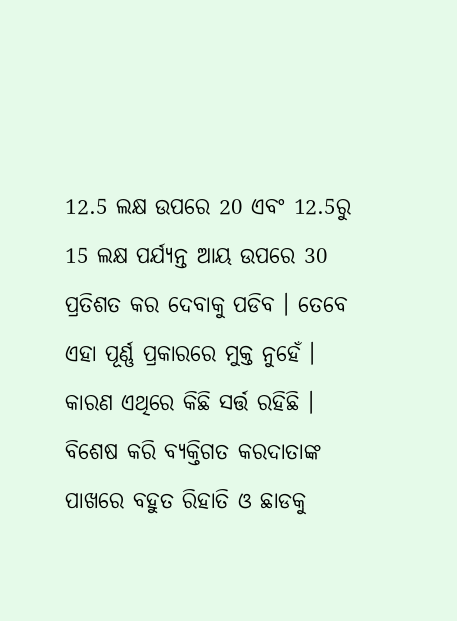12.5 ଲକ୍ଷ ଉପରେ 20 ଏବଂ 12.5ରୁ 15 ଲକ୍ଷ ପର୍ଯ୍ୟନ୍ତ ଆୟ ଉପରେ 30 ପ୍ରତିଶତ କର ଦେବାକୁ ପଡିବ । ତେବେ ଏହା ପୂର୍ଣ୍ଣ ପ୍ରକାରରେ ମୁକ୍ତ ନୁହେଁ । କାରଣ ଏଥିରେ କିଛି ସର୍ତ୍ତ ରହିଛି ।
ବିଶେଷ କରି ବ୍ୟକ୍ତିଗତ କରଦାତାଙ୍କ ପାଖରେ ବହୁତ ରିହାତି ଓ ଛାଡକୁ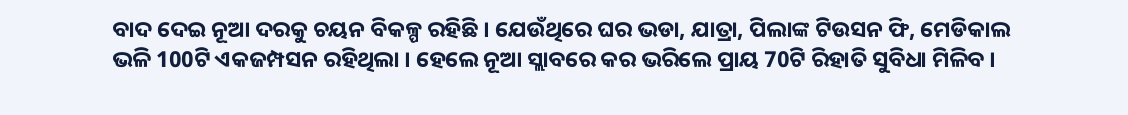ବାଦ ଦେଇ ନୂଆ ଦରକୁ ଚୟନ ବିକଳ୍ପ ରହିଛି । ଯେଉଁଥିରେ ଘର ଭଡା, ଯାତ୍ରା, ପିଲାଙ୍କ ଟିଉସନ ଫି, ମେଡିକାଲ ଭଳି 100ଟି ଏକଜମ୍ପସନ ରହିଥିଲା । ହେଲେ ନୂଆ ସ୍ଲାବରେ କର ଭରିଲେ ପ୍ରାୟ 70ଟି ରିହାତି ସୁବିଧା ମିଳିବ ।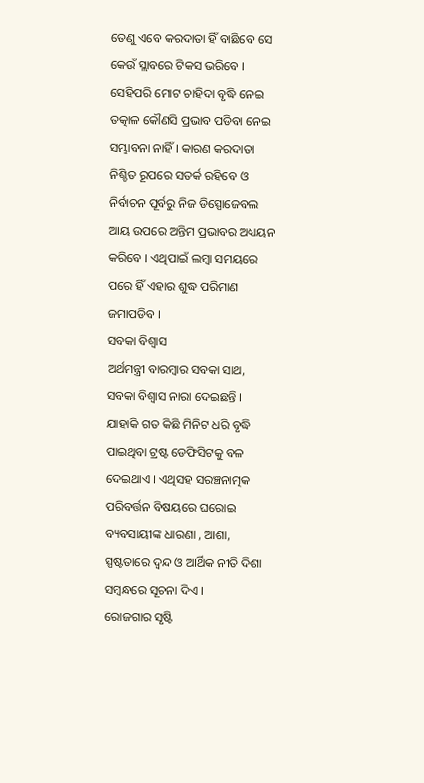ତେଣୁ ଏବେ କରଦାତା ହିଁ ବାଛିବେ ସେ କେଉଁ ସ୍ଲାବରେ ଟିକସ ଭରିବେ ।
ସେହିପରି ମୋଟ ଚାହିଦା ବୃଦ୍ଧି ନେଇ ତତ୍କାଳ କୌଣସି ପ୍ରଭାବ ପଡିବା ନେଇ ସମ୍ଭାବନା ନାହିଁ । କାରଣ କରଦାତା ନିଶ୍ଚିତ ରୂପରେ ସତର୍କ ରହିବେ ଓ ନିର୍ବାଚନ ପୂର୍ବରୁ ନିଜ ଡିସ୍ପୋଜେବଲ ଆୟ ଉପରେ ଅନ୍ତିମ ପ୍ରଭାବର ଅଧ୍ୟୟନ କରିବେ । ଏଥିପାଇଁ ଲମ୍ବା ସମୟରେ ପରେ ହିଁ ଏହାର ଶୁଦ୍ଧ ପରିମାଣ ଜମାପଡିବ ।
ସବକା ବିଶ୍ବାସ
ଅର୍ଥମନ୍ତ୍ରୀ ବାରମ୍ବାର ସବକା ସାଥ, ସବକା ବିଶ୍ବାସ ନାରା ଦେଇଛନ୍ତି । ଯାହାକି ଗତ କିଛି ମିନିଟ ଧରି ବୃଦ୍ଧି ପାଇଥିବା ଟ୍ରଷ୍ଟ ଡେଫିସିଟକୁ ବଳ ଦେଇଥାଏ । ଏଥିସହ ସରଞ୍ଚନାତ୍ମକ ପରିବର୍ତ୍ତନ ବିଷୟରେ ଘରୋଇ ବ୍ୟବସାୟୀଙ୍କ ଧାରଣା , ଆଶା, ସ୍ପଷ୍ଟତାରେ ଦ୍ବନ୍ଦ ଓ ଆର୍ଥିକ ନୀତି ଦିଶା ସମ୍ବନ୍ଧରେ ସୂଚନା ଦିଏ ।
ରୋଜଗାର ସୃଷ୍ଟି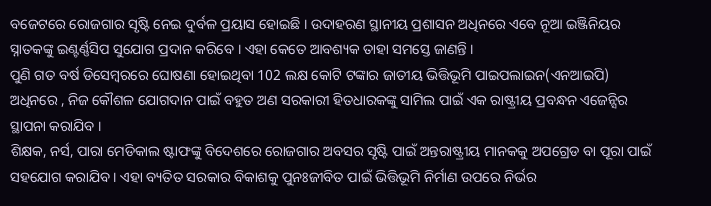ବଜେଟରେ ରୋଜଗାର ସୃଷ୍ଟି ନେଇ ଦୁର୍ବଳ ପ୍ରୟାସ ହୋଇଛି । ଉଦାହରଣ ସ୍ଥାନୀୟ ପ୍ରଶାସନ ଅଧିନରେ ଏବେ ନୂଆ ଇଞ୍ଜିନିୟର ସ୍ନାତକଙ୍କୁ ଇଣ୍ଟର୍ଣ୍ଣସିପ ସୁଯୋଗ ପ୍ରଦାନ କରିବେ । ଏହା କେତେ ଆବଶ୍ୟକ ତାହା ସମସ୍ତେ ଜାଣନ୍ତି ।
ପୁଣି ଗତ ବର୍ଷ ଡିସେମ୍ବରରେ ଘୋଷଣା ହୋଇଥିବା 102 ଲକ୍ଷ କୋଟି ଟଙ୍କାର ଜାତୀୟ ଭିତ୍ତିଭୂମି ପାଇପଲାଇନ(ଏନଆଇପି) ଅଧିନରେ , ନିଜ କୌଶଳ ଯୋଗଦାନ ପାଇଁ ବହୁତ ଅଣ ସରକାରୀ ହିତଧାରକଙ୍କୁ ସାମିଲ ପାଇଁ ଏକ ରାଷ୍ଟ୍ରୀୟ ପ୍ରବନ୍ଧନ ଏଜେନ୍ସିର ସ୍ଥାପନା କରାଯିବ ।
ଶିକ୍ଷକ, ନର୍ସ, ପାରା ମେଡିକାଲ ଷ୍ଟାଫଙ୍କୁ ବିଦେଶରେ ରୋଜଗାର ଅବସର ସୃଷ୍ଟି ପାଇଁ ଅନ୍ତରାଷ୍ଟ୍ରୀୟ ମାନକକୁ ଅପଗ୍ରେଡ ବା ପୂରା ପାଇଁ ସହଯୋଗ କରାଯିବ । ଏହା ବ୍ୟତିତ ସରକାର ବିକାଶକୁ ପୁନଃଜୀବିତ ପାଇଁ ଭିତ୍ତିଭୂମି ନିର୍ମାଣ ଉପରେ ନିର୍ଭର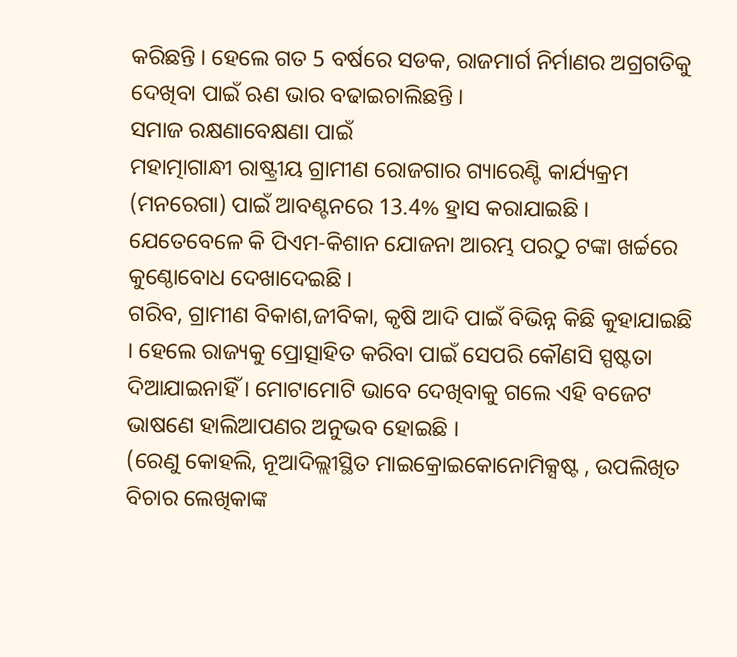କରିଛନ୍ତି । ହେଲେ ଗତ 5 ବର୍ଷରେ ସଡକ, ରାଜମାର୍ଗ ନିର୍ମାଣର ଅଗ୍ରଗତିକୁ ଦେଖିବା ପାଇଁ ଋଣ ଭାର ବଢାଇଚାଲିଛନ୍ତି ।
ସମାଜ ରକ୍ଷଣାବେକ୍ଷଣା ପାଇଁ
ମହାତ୍ମାଗାନ୍ଧୀ ରାଷ୍ଟ୍ରୀୟ ଗ୍ରାମୀଣ ରୋଜଗାର ଗ୍ୟାରେଣ୍ଟି କାର୍ଯ୍ୟକ୍ରମ (ମନରେଗା) ପାଇଁ ଆବଣ୍ଟନରେ 13.4% ହ୍ରାସ କରାଯାଇଛି । ଯେତେବେଳେ କି ପିଏମ-କିଶାନ ଯୋଜନା ଆରମ୍ଭ ପରଠୁ ଟଙ୍କା ଖର୍ଚ୍ଚରେ କୁଣ୍ଠୋବୋଧ ଦେଖାଦେଇଛି ।
ଗରିବ, ଗ୍ରାମୀଣ ବିକାଶ,ଜୀବିକା, କୃଷି ଆଦି ପାଇଁ ବିଭିନ୍ନ କିଛି କୁହାଯାଇଛି । ହେଲେ ରାଜ୍ୟକୁ ପ୍ରୋତ୍ସାହିତ କରିବା ପାଇଁ ସେପରି କୌଣସି ସ୍ପଷ୍ଟତା ଦିଆଯାଇନାହିଁ । ମୋଟାମୋଟି ଭାବେ ଦେଖିବାକୁ ଗଲେ ଏହି ବଜେଟ ଭାଷଣେ ହାଲିଆପଣର ଅନୁଭବ ହୋଇଛି ।
(ରେଣୁ କୋହଲି, ନୂଆଦିଲ୍ଲୀସ୍ଥିତ ମାଇକ୍ରୋଇକୋନୋମିକ୍ସଷ୍ଟ , ଉପଲିଖିତ ବିଚାର ଲେଖିକାଙ୍କ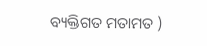ବ୍ୟକ୍ତିଗତ ମତାମତ )